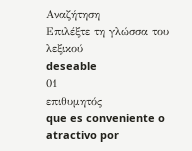Αναζήτηση
Επιλέξτε τη γλώσσα του λεξικού
deseable
01
επιθυμητός
que es conveniente o atractivo por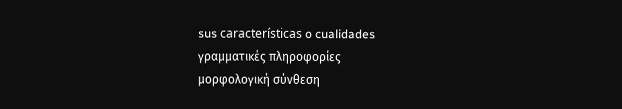sus características o cualidades
γραμματικές πληροφορίες
μορφολογική σύνθεση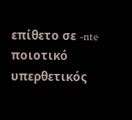επίθετο σε -nte
ποιοτικό
υπερθετικός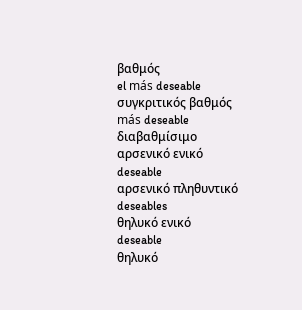βαθμός
el más deseable
συγκριτικός βαθμός
más deseable
διαβαθμίσιμο
αρσενικό ενικό
deseable
αρσενικό πληθυντικό
deseables
θηλυκό ενικό
deseable
θηλυκό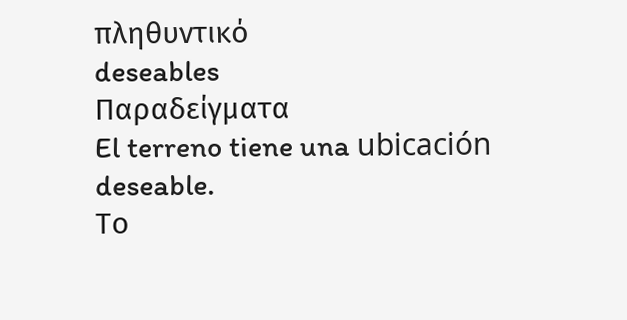πληθυντικό
deseables
Παραδείγματα
El terreno tiene una ubicación deseable.
Το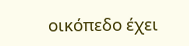οικόπεδο έχει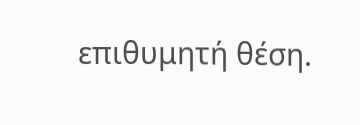επιθυμητή θέση.